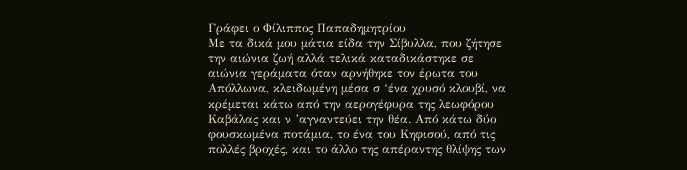Γράφει ο Φίλιππος Παπαδημητρίου
Με τα δικά μου μάτια είδα την Σίβυλλα, που ζήτησε την αιώνια ζωή αλλά τελικά καταδικάστηκε σε αιώνια γεράματα όταν αρνήθηκε τον έρωτα του Απόλλωνα, κλειδωμένη μέσα σ ‘ένα χρυσό κλουβί, να κρέμεται κάτω από την αερογέφυρα της λεωφόρου Καβάλας και ν ’αγναντεύει την θέα. Από κάτω δύο φουσκωμένα ποτάμια, το ένα του Κηφισού, από τις πολλές βροχές, και το άλλο της απέραντης θλίψης των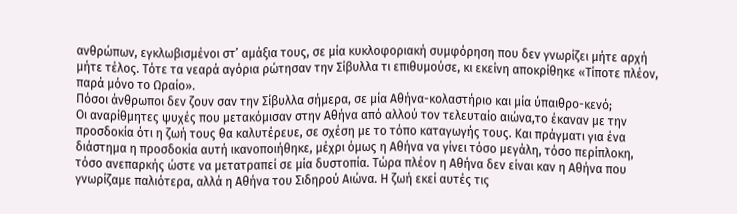ανθρώπων, εγκλωβισμένοι στ’ αμάξια τους, σε μία κυκλοφοριακή συμφόρηση που δεν γνωρίζει μήτε αρχή μήτε τέλος. Τότε τα νεαρά αγόρια ρώτησαν την Σίβυλλα τι επιθυμούσε, κι εκείνη αποκρίθηκε «Τίποτε πλέον, παρά μόνο το Ωραίο».
Πόσοι άνθρωποι δεν ζουν σαν την Σίβυλλα σήμερα, σε μία Αθήνα-κολαστήριο και μία ύπαιθρο-κενό;
Οι αναρίθμητες ψυχές που μετακόμισαν στην Αθήνα από αλλού τον τελευταίο αιώνα,το έκαναν με την προσδοκία ότι η ζωή τους θα καλυτέρευε, σε σχέση με το τόπο καταγωγής τους. Και πράγματι για ένα διάστημα η προσδοκία αυτή ικανοποιήθηκε, μέχρι όμως η Αθήνα να γίνει τόσο μεγάλη, τόσο περίπλοκη, τόσο ανεπαρκής ώστε να μετατραπεί σε μία δυστοπία. Τώρα πλέον η Αθήνα δεν είναι καν η Αθήνα που γνωρίζαμε παλιότερα, αλλά η Αθήνα του Σιδηρού Αιώνα. Η ζωή εκεί αυτές τις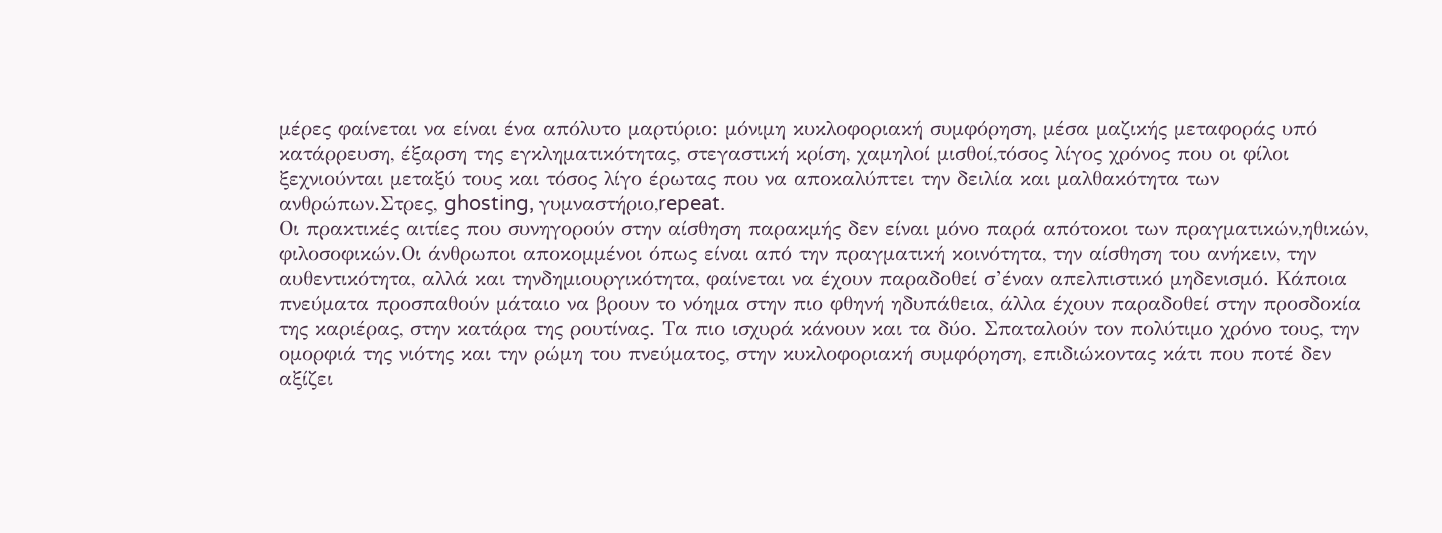μέρες φαίνεται να είναι ένα απόλυτο μαρτύριο: μόνιμη κυκλοφοριακή συμφόρηση, μέσα μαζικής μεταφοράς υπό κατάρρευση, έξαρση της εγκληματικότητας, στεγαστική κρίση, χαμηλοί μισθοί,τόσος λίγος χρόνος που οι φίλοι ξεχνιούνται μεταξύ τους και τόσος λίγο έρωτας που να αποκαλύπτει την δειλία και μαλθακότητα των ανθρώπων.Στρες, ghosting, γυμναστήριο,repeat.
Οι πρακτικές αιτίες που συνηγορούν στην αίσθηση παρακμής δεν είναι μόνο παρά απότοκοι των πραγματικών,ηθικών, φιλοσοφικών.Οι άνθρωποι αποκομμένοι όπως είναι από την πραγματική κοινότητα, την αίσθηση του ανήκειν, την αυθεντικότητα, αλλά και τηνδημιουργικότητα, φαίνεται να έχουν παραδοθεί σ’έναν απελπιστικό μηδενισμό. Κάποια πνεύματα προσπαθούν μάταιο να βρουν το νόημα στην πιο φθηνή ηδυπάθεια, άλλα έχουν παραδοθεί στην προσδοκία της καριέρας, στην κατάρα της ρουτίνας. Τα πιο ισχυρά κάνουν και τα δύο. Σπαταλούν τον πολύτιμο χρόνο τους, την ομορφιά της νιότης και την ρώμη του πνεύματος, στην κυκλοφοριακή συμφόρηση, επιδιώκοντας κάτι που ποτέ δεν αξίζει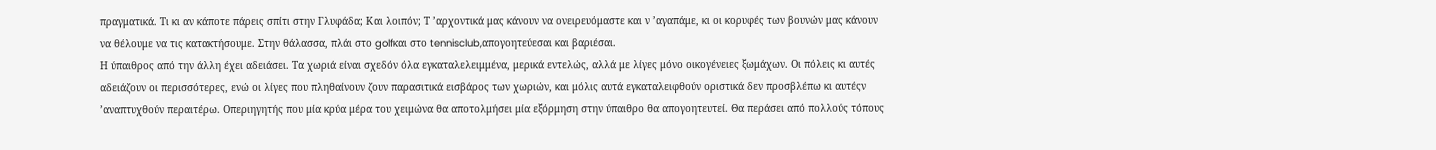πραγματικά. Τι κι αν κάποτε πάρεις σπίτι στην Γλυφάδα; Και λοιπόν; Τ ’αρχοντικά μας κάνουν να ονειρευόμαστε και ν ’αγαπάμε, κι οι κορυφές των βουνών μας κάνουν να θέλουμε να τις κατακτήσουμε. Στην θάλασσα, πλάι στο golfκαι στο tennisclub,απογοητεύεσαι και βαριέσαι.
Η ύπαιθρος από την άλλη έχει αδειάσει. Τα χωριά είναι σχεδόν όλα εγκαταλελειμμένα, μερικά εντελώς, αλλά με λίγες μόνο οικογένειες ξωμάχων. Οι πόλεις κι αυτές αδειάζουν οι περισσότερες, ενώ οι λίγες που πληθαίνουν ζουν παρασιτικά εισβάρος των χωριών, και μόλις αυτά εγκαταλειφθούν οριστικά δεν προσβλέπω κι αυτέςν ’αναπτυχθούν περαιτέρω. Οπεριηγητής που μία κρύα μέρα του χειμώνα θα αποτολμήσει μία εξόρμηση στην ύπαιθρο θα απογοητευτεί. Θα περάσει από πολλούς τόπους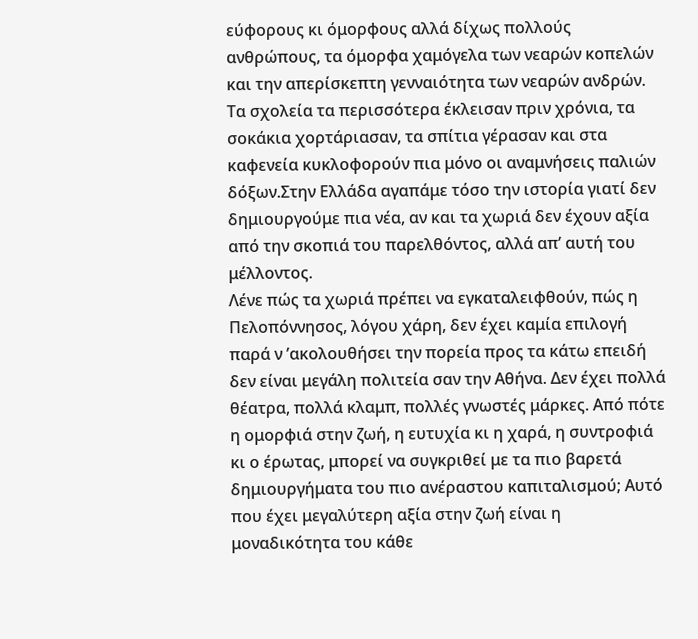εύφορους κι όμορφους αλλά δίχως πολλούς ανθρώπους, τα όμορφα χαμόγελα των νεαρών κοπελών και την απερίσκεπτη γενναιότητα των νεαρών ανδρών. Τα σχολεία τα περισσότερα έκλεισαν πριν χρόνια, τα σοκάκια χορτάριασαν, τα σπίτια γέρασαν και στα καφενεία κυκλοφορούν πια μόνο οι αναμνήσεις παλιών δόξων.Στην Ελλάδα αγαπάμε τόσο την ιστορία γιατί δεν δημιουργούμε πια νέα, αν και τα χωριά δεν έχουν αξία από την σκοπιά του παρελθόντος, αλλά απ’ αυτή του μέλλοντος.
Λένε πώς τα χωριά πρέπει να εγκαταλειφθούν, πώς η Πελοπόννησος, λόγου χάρη, δεν έχει καμία επιλογή παρά ν ’ακολουθήσει την πορεία προς τα κάτω επειδή δεν είναι μεγάλη πολιτεία σαν την Αθήνα. Δεν έχει πολλά θέατρα, πολλά κλαμπ, πολλές γνωστές μάρκες. Από πότε η ομορφιά στην ζωή, η ευτυχία κι η χαρά, η συντροφιά κι ο έρωτας, μπορεί να συγκριθεί με τα πιο βαρετά δημιουργήματα του πιο ανέραστου καπιταλισμού; Αυτό που έχει μεγαλύτερη αξία στην ζωή είναι η μοναδικότητα του κάθε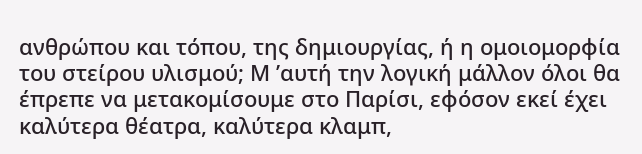ανθρώπου και τόπου, της δημιουργίας, ή η ομοιομορφία του στείρου υλισμού; Μ ’αυτή την λογική μάλλον όλοι θα έπρεπε να μετακομίσουμε στο Παρίσι, εφόσον εκεί έχει καλύτερα θέατρα, καλύτερα κλαμπ,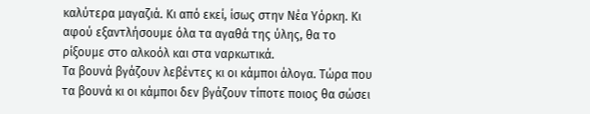καλύτερα μαγαζιά. Κι από εκεί, ίσως στην Νέα Υόρκη. Κι αφού εξαντλήσουμε όλα τα αγαθά της ύλης, θα το ρίξουμε στο αλκοόλ και στα ναρκωτικά.
Τα βουνά βγάζουν λεβέντες κι οι κάμποι άλογα. Τώρα που τα βουνά κι οι κάμποι δεν βγάζουν τίποτε ποιος θα σώσει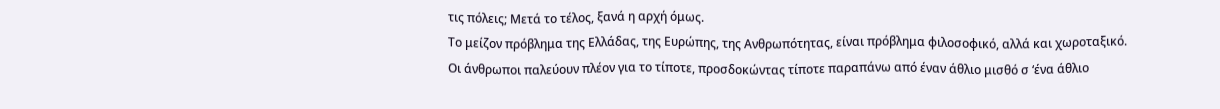τις πόλεις; Μετά το τέλος, ξανά η αρχή όμως.
Το μείζον πρόβλημα της Ελλάδας, της Ευρώπης, της Ανθρωπότητας, είναι πρόβλημα φιλοσοφικό, αλλά και χωροταξικό. Οι άνθρωποι παλεύουν πλέον για το τίποτε, προσδοκώντας τίποτε παραπάνω από έναν άθλιο μισθό σ ‘ένα άθλιο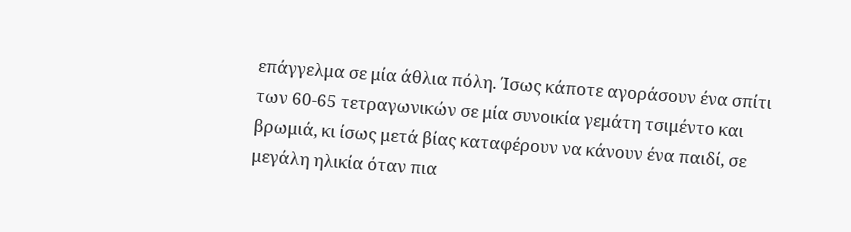επάγγελμα σε μία άθλια πόλη. Ίσως κάποτε αγοράσουν ένα σπίτι των 60-65 τετραγωνικών σε μία συνοικία γεμάτη τσιμέντο και βρωμιά, κι ίσως μετά βίας καταφέρουν να κάνουν ένα παιδί, σε μεγάλη ηλικία όταν πια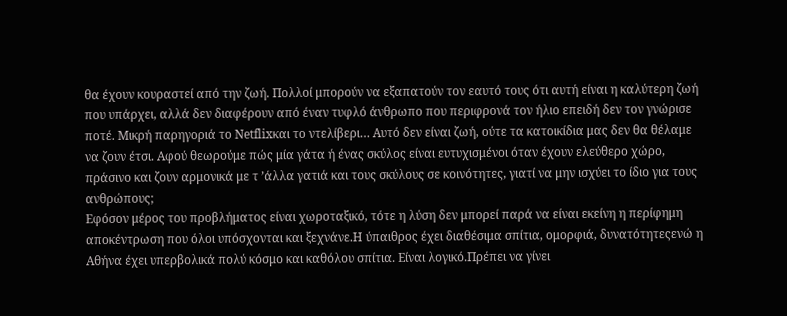θα έχουν κουραστεί από την ζωή. Πολλοί μπορούν να εξαπατούν τον εαυτό τους ότι αυτή είναι η καλύτερη ζωή που υπάρχει, αλλά δεν διαφέρουν από έναν τυφλό άνθρωπο που περιφρονά τον ήλιο επειδή δεν τον γνώρισε ποτέ. Μικρή παρηγοριά το Netflixκαι το ντελίβερι… Αυτό δεν είναι ζωή, ούτε τα κατοικίδια μας δεν θα θέλαμε να ζουν έτσι. Αφού θεωρούμε πώς μία γάτα ή ένας σκύλος είναι ευτυχισμένοι όταν έχουν ελεύθερο χώρο, πράσινο και ζουν αρμονικά με τ ’άλλα γατιά και τους σκύλους σε κοινότητες, γιατί να μην ισχύει το ίδιο για τους ανθρώπους;
Εφόσον μέρος του προβλήματος είναι χωροταξικό, τότε η λύση δεν μπορεί παρά να είναι εκείνη η περίφημη αποκέντρωση που όλοι υπόσχονται και ξεχνάνε.Η ύπαιθρος έχει διαθέσιμα σπίτια, ομορφιά, δυνατότητεςενώ η Αθήνα έχει υπερβολικά πολύ κόσμο και καθόλου σπίτια. Είναι λογικό.Πρέπει να γίνει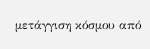μετάγγιση κόσμου από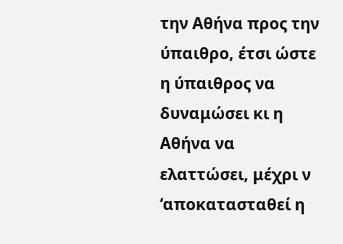την Αθήνα προς την ύπαιθρο, έτσι ώστε η ύπαιθρος να δυναμώσει κι η Αθήνα να ελαττώσει, μέχρι ν ‘αποκατασταθεί η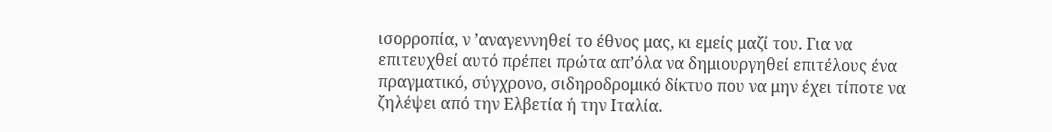ισορροπία, ν ’αναγεννηθεί το έθνος μας, κι εμείς μαζί του. Για να επιτευχθεί αυτό πρέπει πρώτα απ’όλα να δημιουργηθεί επιτέλους ένα πραγματικό, σύγχρονο, σιδηροδρομικό δίκτυο που να μην έχει τίποτε να ζηλέψει από την Ελβετία ή την Ιταλία.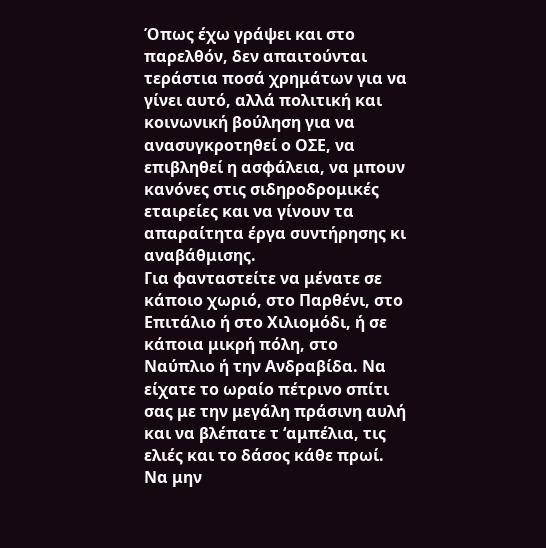Όπως έχω γράψει και στο παρελθόν, δεν απαιτούνται τεράστια ποσά χρημάτων για να γίνει αυτό, αλλά πολιτική και κοινωνική βούληση για να ανασυγκροτηθεί ο ΟΣΕ, να επιβληθεί η ασφάλεια, να μπουν κανόνες στις σιδηροδρομικές εταιρείες και να γίνουν τα απαραίτητα έργα συντήρησης κι αναβάθμισης.
Για φανταστείτε να μένατε σε κάποιο χωριό, στο Παρθένι, στο Επιτάλιο ή στο Χιλιομόδι, ή σε κάποια μικρή πόλη, στο Ναύπλιο ή την Ανδραβίδα. Να είχατε το ωραίο πέτρινο σπίτι σας με την μεγάλη πράσινη αυλή και να βλέπατε τ ‘αμπέλια, τις ελιές και το δάσος κάθε πρωί. Να μην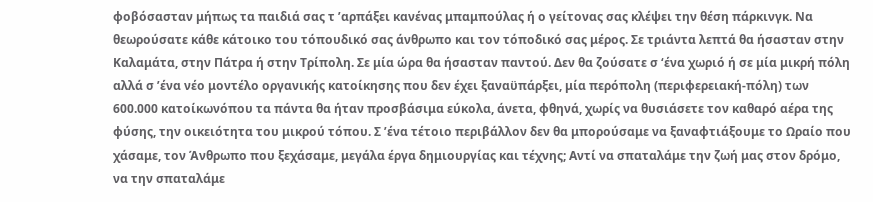φοβόσασταν μήπως τα παιδιά σας τ ’αρπάξει κανένας μπαμπούλας ή ο γείτονας σας κλέψει την θέση πάρκινγκ. Να θεωρούσατε κάθε κάτοικο του τόπουδικό σας άνθρωπο και τον τόποδικό σας μέρος. Σε τριάντα λεπτά θα ήσασταν στην Καλαμάτα, στην Πάτρα ή στην Τρίπολη. Σε μία ώρα θα ήσασταν παντού. Δεν θα ζούσατε σ ‘ένα χωριό ή σε μία μικρή πόλη αλλά σ ’ένα νέο μοντέλο οργανικής κατοίκησης που δεν έχει ξαναϋπάρξει, μία περόπολη (περιφερειακή-πόλη) των 600.000 κατοίκωνόπου τα πάντα θα ήταν προσβάσιμα εύκολα, άνετα, φθηνά, χωρίς να θυσιάσετε τον καθαρό αέρα της φύσης, την οικειότητα του μικρού τόπου. Σ ’ένα τέτοιο περιβάλλον δεν θα μπορούσαμε να ξαναφτιάξουμε το Ωραίο που χάσαμε, τον Άνθρωπο που ξεχάσαμε, μεγάλα έργα δημιουργίας και τέχνης; Αντί να σπαταλάμε την ζωή μας στον δρόμο, να την σπαταλάμε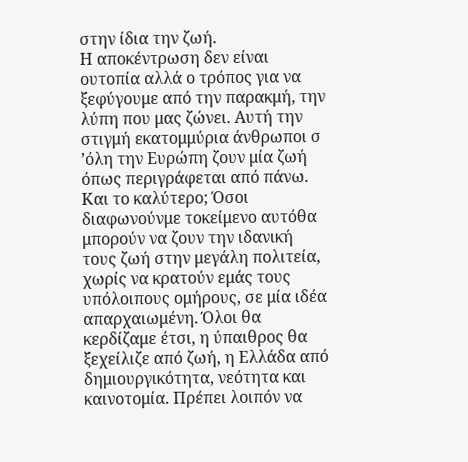στην ίδια την ζωή.
Η αποκέντρωση δεν είναι ουτοπία αλλά ο τρόπος για να ξεφύγουμε από την παρακμή, την λύπη που μας ζώνει. Αυτή την στιγμή εκατομμύρια άνθρωποι σ ’όλη την Ευρώπη ζουν μία ζωή όπως περιγράφεται από πάνω. Και το καλύτερο; Όσοι διαφωνούνμε τοκείμενο αυτόθα μπορούν να ζουν την ιδανική τους ζωή στην μεγάλη πολιτεία, χωρίς να κρατούν εμάς τους υπόλοιπους ομήρους, σε μία ιδέα απαρχαιωμένη. Όλοι θα κερδίζαμε έτσι, η ύπαιθρος θα ξεχείλιζε από ζωή, η Ελλάδα από δημιουργικότητα, νεότητα και καινοτομία. Πρέπει λοιπόν να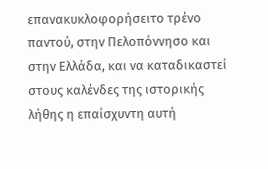επανακυκλοφορήσειτο τρένο παντού, στην Πελοπόννησο και στην Ελλάδα, και να καταδικαστεί στους καλένδες της ιστορικής λήθης η επαίσχυντη αυτή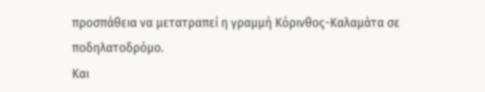προσπάθεια να μετατραπεί η γραμμή Κόρινθος-Καλαμάτα σε ποδηλατοδρόμο.
Και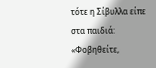τότε η Σίβυλλα είπε στα παιδιά: «Φοβηθείτε,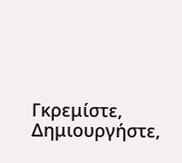Γκρεμίστε, Δημιουργήστε,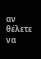αν θέλετε να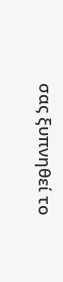σας ξυπνηθεί το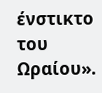ένστικτο του Ωραίου».